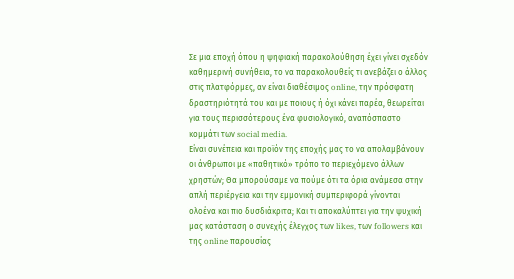Σε μια εποχή όπου η ψηφιακή παρακολούθηση έχει γίνει σχεδόν καθημερινή συνήθεια, το να παρακολουθείς τι ανεβάζει ο άλλος στις πλατφόρμες, αν είναι διαθέσιμος online, την πρόσφατη δραστηριότητά του και με ποιους ή όχι κάνει παρέα, θεωρείται για τους περισσότερους ένα φυσιολογικό, αναπόσπαστο κομμάτι των social media.
Είναι συνέπεια και προϊόν της εποχής μας το να απολαμβάνουν οι άνθρωποι με «παθητικό» τρόπο το περιεχόμενο άλλων χρηστών; Θα μπορούσαμε να πούμε ότι τα όρια ανάμεσα στην απλή περιέργεια και την εμμονική συμπεριφορά γίνονται ολοένα και πιο δυσδιάκριτα; Και τι αποκαλύπτει για την ψυχική μας κατάσταση ο συνεχής έλεγχος των likes, των followers και της online παρουσίας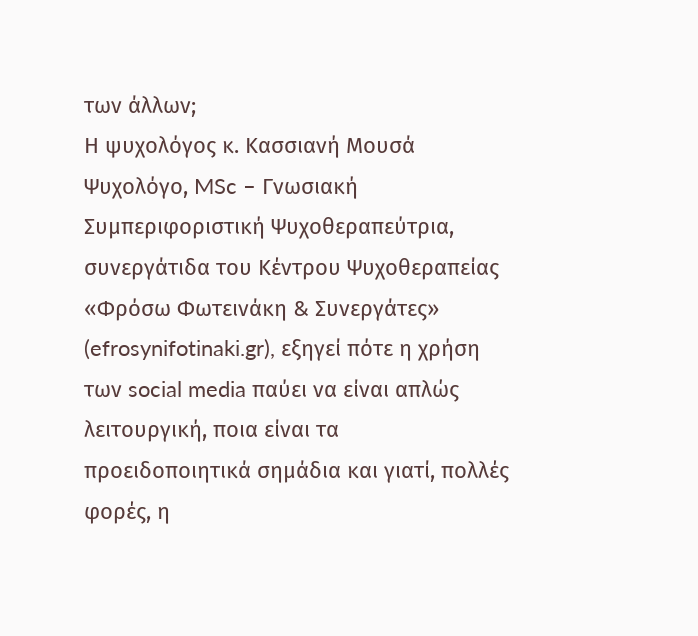των άλλων;
Η ψυχολόγος κ. Κασσιανή Μουσά Ψυχολόγο, MSc – Γνωσιακή Συμπεριφοριστική Ψυχοθεραπεύτρια, συνεργάτιδα του Κέντρου Ψυχοθεραπείας «Φρόσω Φωτεινάκη & Συνεργάτες» (efrosynifotinaki.gr), εξηγεί πότε η χρήση των social media παύει να είναι απλώς λειτουργική, ποια είναι τα προειδοποιητικά σημάδια και γιατί, πολλές φορές, η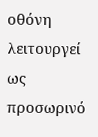οθόνη λειτουργεί ως προσωρινό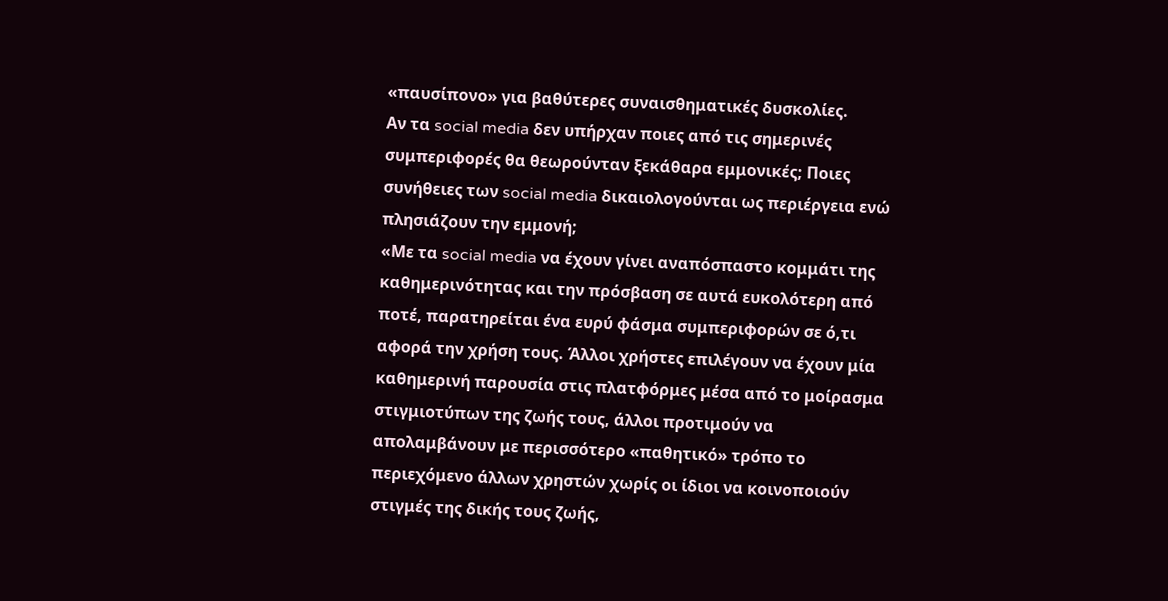«παυσίπονο» για βαθύτερες συναισθηματικές δυσκολίες.
Αν τα social media δεν υπήρχαν ποιες από τις σημερινές συμπεριφορές θα θεωρούνταν ξεκάθαρα εμμονικές; Ποιες συνήθειες των social media δικαιολογούνται ως περιέργεια ενώ πλησιάζουν την εμμονή;
«Με τα social media να έχουν γίνει αναπόσπαστο κομμάτι της καθημερινότητας και την πρόσβαση σε αυτά ευκολότερη από ποτέ, παρατηρείται ένα ευρύ φάσμα συμπεριφορών σε ό,τι αφορά την χρήση τους. Άλλοι χρήστες επιλέγουν να έχουν μία καθημερινή παρουσία στις πλατφόρμες μέσα από το μοίρασμα στιγμιοτύπων της ζωής τους, άλλοι προτιμούν να απολαμβάνουν με περισσότερο «παθητικό» τρόπο το περιεχόμενο άλλων χρηστών χωρίς οι ίδιοι να κοινοποιούν στιγμές της δικής τους ζωής,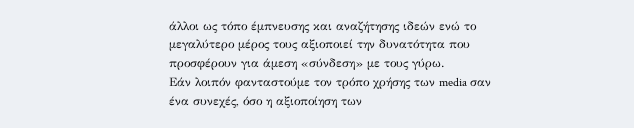άλλοι ως τόπο έμπνευσης και αναζήτησης ιδεών ενώ το μεγαλύτερο μέρος τους αξιοποιεί την δυνατότητα που προσφέρουν για άμεση «σύνδεση» με τους γύρω.
Eάν λοιπόν φανταστούμε τον τρόπο χρήσης των media σαν ένα συνεχές, όσο η αξιοποίηση των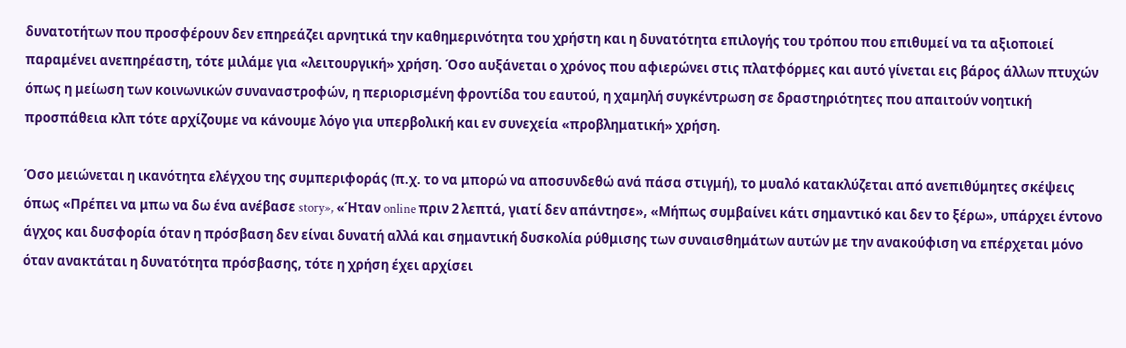δυνατοτήτων που προσφέρουν δεν επηρεάζει αρνητικά την καθημερινότητα του χρήστη και η δυνατότητα επιλογής του τρόπου που επιθυμεί να τα αξιοποιεί παραμένει ανεπηρέαστη, τότε μιλάμε για «λειτουργική» χρήση. Όσο αυξάνεται ο χρόνος που αφιερώνει στις πλατφόρμες και αυτό γίνεται εις βάρος άλλων πτυχών όπως η μείωση των κοινωνικών συναναστροφών, η περιορισμένη φροντίδα του εαυτού, η χαμηλή συγκέντρωση σε δραστηριότητες που απαιτούν νοητική προσπάθεια κλπ τότε αρχίζουμε να κάνουμε λόγο για υπερβολική και εν συνεχεία «προβληματική» χρήση.

Όσο μειώνεται η ικανότητα ελέγχου της συμπεριφοράς (π.χ. το να μπορώ να αποσυνδεθώ ανά πάσα στιγμή), το μυαλό κατακλύζεται από ανεπιθύμητες σκέψεις όπως «Πρέπει να μπω να δω ένα ανέβασε story», «Ήταν online πριν 2 λεπτά, γιατί δεν απάντησε», «Μήπως συμβαίνει κάτι σημαντικό και δεν το ξέρω», υπάρχει έντονο άγχος και δυσφορία όταν η πρόσβαση δεν είναι δυνατή αλλά και σημαντική δυσκολία ρύθμισης των συναισθημάτων αυτών με την ανακούφιση να επέρχεται μόνο όταν ανακτάται η δυνατότητα πρόσβασης, τότε η χρήση έχει αρχίσει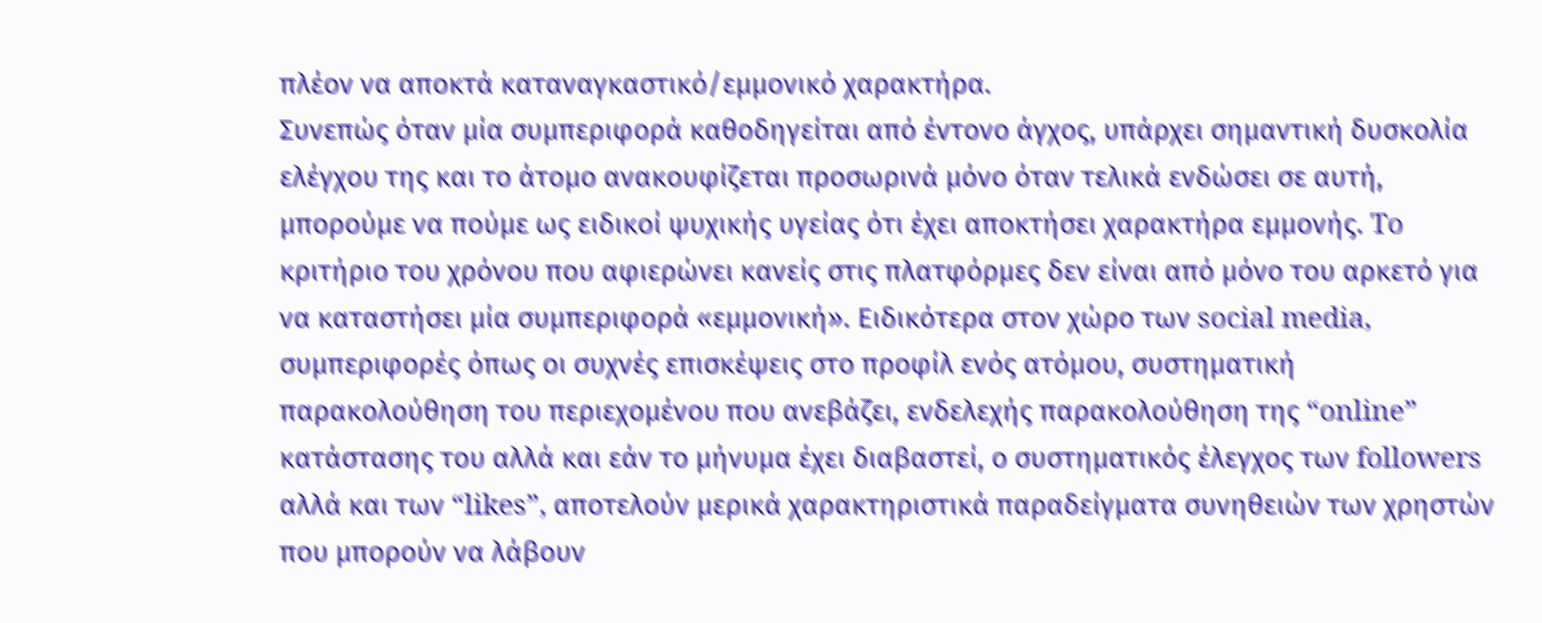πλέον να αποκτά καταναγκαστικό/εμμονικό χαρακτήρα.
Συνεπώς όταν μία συμπεριφορά καθοδηγείται από έντονο άγχος, υπάρχει σημαντική δυσκολία ελέγχου της και το άτομο ανακουφίζεται προσωρινά μόνο όταν τελικά ενδώσει σε αυτή, μπορούμε να πούμε ως ειδικοί ψυχικής υγείας ότι έχει αποκτήσει χαρακτήρα εμμονής. To κριτήριο του χρόνου που αφιερώνει κανείς στις πλατφόρμες δεν είναι από μόνο του αρκετό για να καταστήσει μία συμπεριφορά «εμμονική». Ειδικότερα στον χώρο των social media, συμπεριφορές όπως οι συχνές επισκέψεις στο προφίλ ενός ατόμου, συστηματική παρακολούθηση του περιεχομένου που ανεβάζει, ενδελεχής παρακολούθηση της “online” κατάστασης του αλλά και εάν το μήνυμα έχει διαβαστεί, ο συστηματικός έλεγχος των followers αλλά και των “likes”, αποτελούν μερικά χαρακτηριστικά παραδείγματα συνηθειών των χρηστών που μπορούν να λάβουν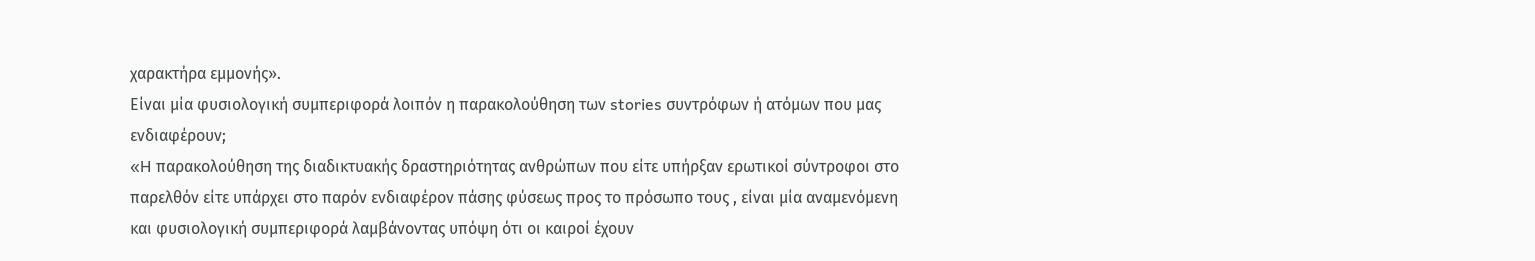χαρακτήρα εμμονής».
Είναι μία φυσιολογική συμπεριφορά λοιπόν η παρακολούθηση των stories συντρόφων ή ατόμων που μας ενδιαφέρουν;
«H παρακολούθηση της διαδικτυακής δραστηριότητας ανθρώπων που είτε υπήρξαν ερωτικοί σύντροφοι στο παρελθόν είτε υπάρχει στο παρόν ενδιαφέρον πάσης φύσεως προς το πρόσωπο τους , είναι μία αναμενόμενη και φυσιολογική συμπεριφορά λαμβάνοντας υπόψη ότι οι καιροί έχουν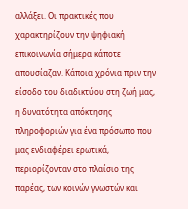αλλάξει. Οι πρακτικές που χαρακτηρίζουν την ψηφιακή επικοινωνία σήμερα κάποτε απουσίαζαν. Κάποια χρόνια πριν την είσοδο του διαδικτύου στη ζωή μας, η δυνατότητα απόκτησης πληροφοριών για ένα πρόσωπο που μας ενδιαφέρει ερωτικά, περιορίζονταν στο πλαίσιο της παρέας, των κοινών γνωστών και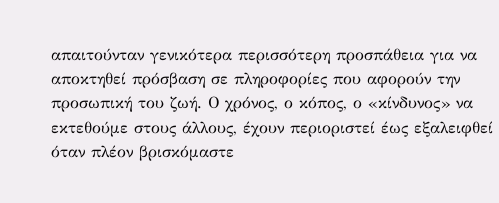απαιτούνταν γενικότερα περισσότερη προσπάθεια για να αποκτηθεί πρόσβαση σε πληροφορίες που αφορούν την προσωπική του ζωή. Ο χρόνος, ο κόπος, ο «κίνδυνος» να εκτεθούμε στους άλλους, έχουν περιοριστεί έως εξαλειφθεί όταν πλέον βρισκόμαστε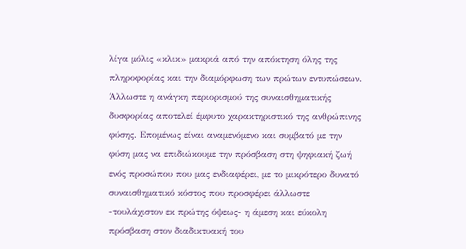λίγα μόλις «κλικ» μακριά από την απόκτηση όλης της πληροφορίας και την διαμόρφωση των πρώτων εντυπώσεων. Άλλωστε η ανάγκη περιορισμού της συναισθηματικής δυσφορίας αποτελεί έμφυτο χαρακτηριστικό της ανθρώπινης φύσης. Επομένως είναι αναμενόμενο και συμβατό με την φύση μας να επιδιώκουμε την πρόσβαση στη ψηφιακή ζωή ενός προσώπου που μας ενδιαφέρει, με το μικρότερο δυνατό συναισθηματικό κόστος που προσφέρει άλλωστε -τουλάχιστον εκ πρώτης όψεως- η άμεση και εύκολη πρόσβαση στον διαδικτυακή του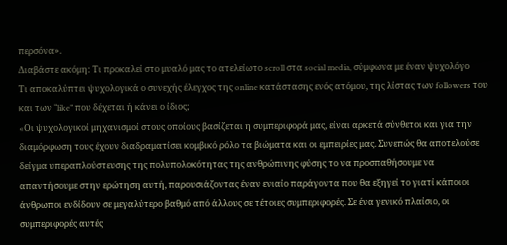περσόνα».
Διαβάστε ακόμη: Τι προκαλεί στο μυαλό μας το ατελείωτο scroll στα social media, σύμφωνα με έναν ψυχολόγο
Τι αποκαλύπτει ψυχολογικά ο συνεχής έλεγχος της online κατάστασης ενός ατόμου, της λίστας των followers του και των “like” που δέχεται ή κάνει ο ίδιος;
«Oι ψυχολογικοί μηχανισμοί στους οποίους βασίζεται η συμπεριφορά μας, είναι αρκετά σύνθετοι και για την διαμόρφωση τους έχουν διαδραματίσει κομβικό ρόλο τα βιώματα και οι εμπειρίες μας. Συνεπώς θα αποτελούσε δείγμα υπεραπλούστευσης της πολυπολοκότητας της ανθρώπινης φύσης το να προσπαθήσουμε να απαντήσουμε στην ερώτηση αυτή, παρουσιάζοντας έναν ενιαίο παράγοντα που θα εξηγεί το γιατί κάποιοι άνθρωποι ενδίδουν σε μεγαλύτερο βαθμό από άλλους σε τέτοιες συμπεριφορές. Σε ένα γενικό πλαίσιο, οι συμπεριφορές αυτές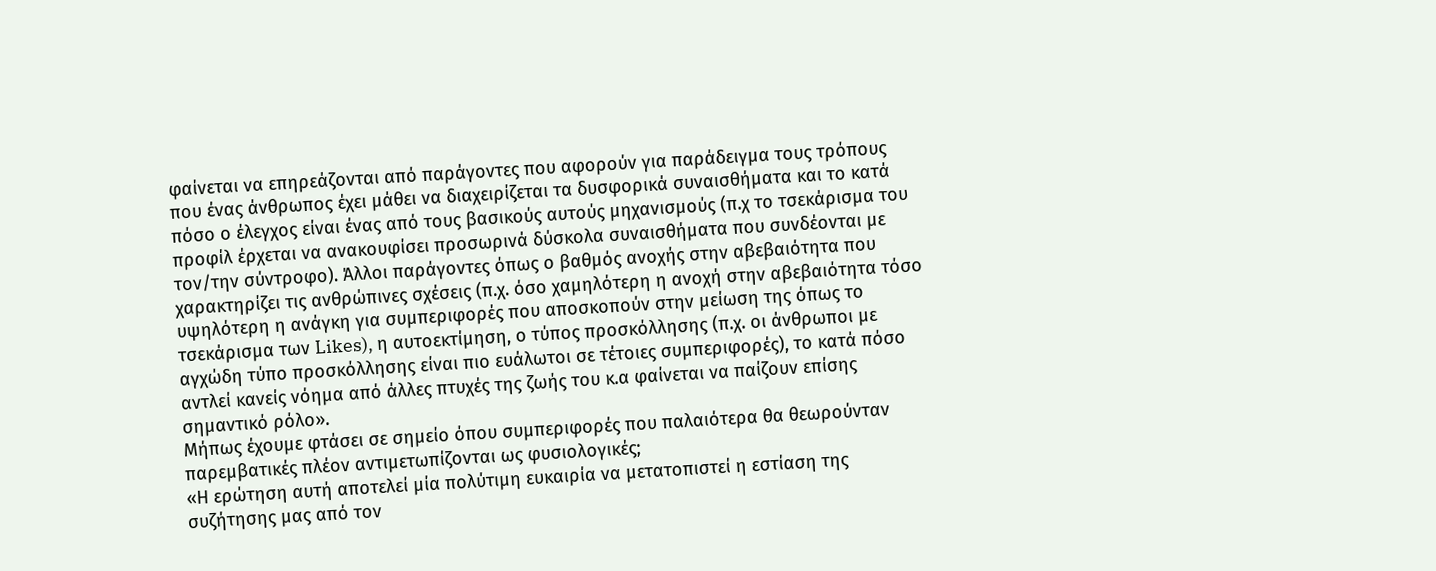φαίνεται να επηρεάζονται από παράγοντες που αφορούν για παράδειγμα τους τρόπους που ένας άνθρωπος έχει μάθει να διαχειρίζεται τα δυσφορικά συναισθήματα και το κατά πόσο ο έλεγχος είναι ένας από τους βασικούς αυτούς μηχανισμούς (π.χ το τσεκάρισμα του προφίλ έρχεται να ανακουφίσει προσωρινά δύσκολα συναισθήματα που συνδέονται με τον/την σύντροφο). Άλλοι παράγοντες όπως ο βαθμός ανοχής στην αβεβαιότητα που χαρακτηρίζει τις ανθρώπινες σχέσεις (π.χ. όσο χαμηλότερη η ανοχή στην αβεβαιότητα τόσο υψηλότερη η ανάγκη για συμπεριφορές που αποσκοπούν στην μείωση της όπως το τσεκάρισμα των Likes), η αυτοεκτίμηση, ο τύπος προσκόλλησης (π.χ. οι άνθρωποι με αγχώδη τύπο προσκόλλησης είναι πιο ευάλωτοι σε τέτοιες συμπεριφορές), το κατά πόσο αντλεί κανείς νόημα από άλλες πτυχές της ζωής του κ.α φαίνεται να παίζουν επίσης σημαντικό ρόλο».
Μήπως έχουμε φτάσει σε σημείο όπου συμπεριφορές που παλαιότερα θα θεωρούνταν παρεμβατικές πλέον αντιμετωπίζονται ως φυσιολογικές;
«Η ερώτηση αυτή αποτελεί μία πολύτιμη ευκαιρία να μετατοπιστεί η εστίαση της συζήτησης μας από τον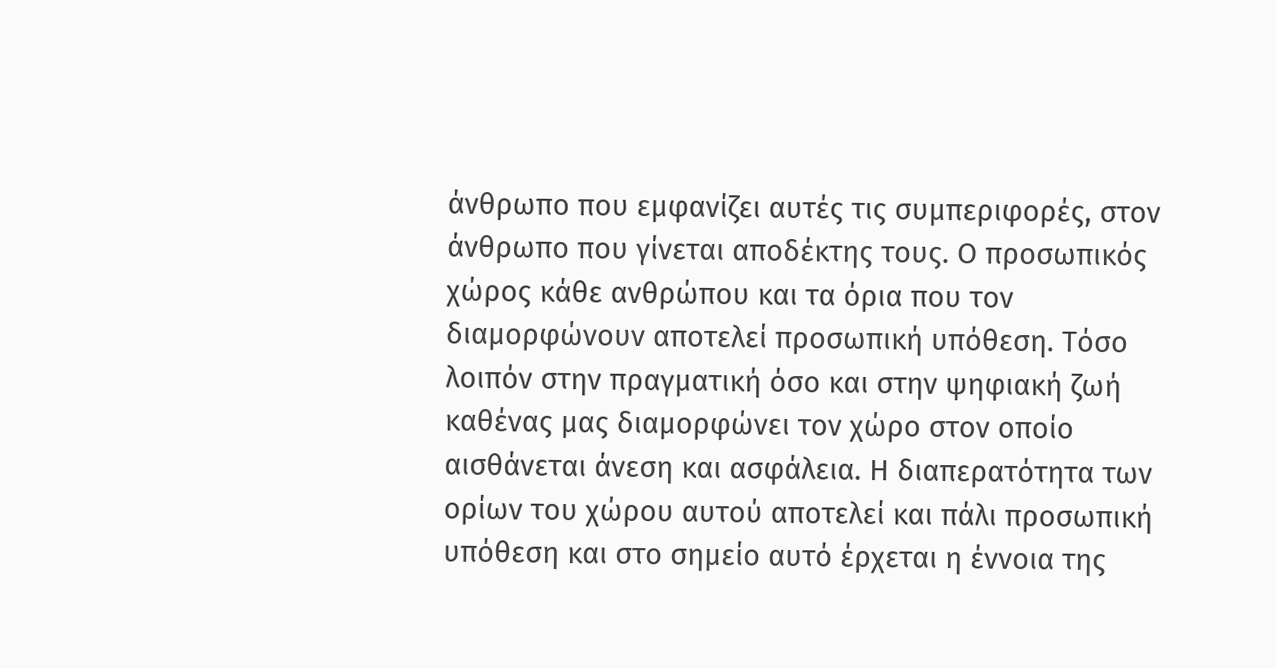άνθρωπο που εμφανίζει αυτές τις συμπεριφορές, στον άνθρωπο που γίνεται αποδέκτης τους. Ο προσωπικός χώρος κάθε ανθρώπου και τα όρια που τον διαμορφώνουν αποτελεί προσωπική υπόθεση. Τόσο λοιπόν στην πραγματική όσο και στην ψηφιακή ζωή καθένας μας διαμορφώνει τον χώρο στον οποίο αισθάνεται άνεση και ασφάλεια. Η διαπερατότητα των ορίων του χώρου αυτού αποτελεί και πάλι προσωπική υπόθεση και στο σημείο αυτό έρχεται η έννοια της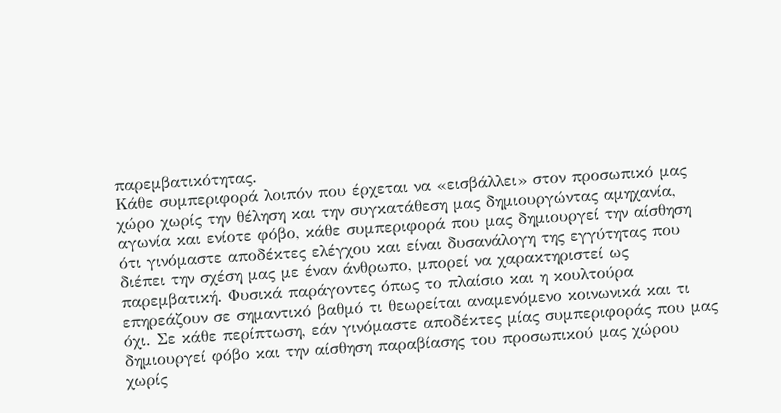παρεμβατικότητας.
Κάθε συμπεριφορά λοιπόν που έρχεται να «εισβάλλει» στον προσωπικό μας χώρο χωρίς την θέληση και την συγκατάθεση μας δημιουργώντας αμηχανία, αγωνία και ενίοτε φόβο, κάθε συμπεριφορά που μας δημιουργεί την αίσθηση ότι γινόμαστε αποδέκτες ελέγχου και είναι δυσανάλογη της εγγύτητας που διέπει την σχέση μας με έναν άνθρωπο, μπορεί να χαρακτηριστεί ως παρεμβατική. Φυσικά παράγοντες όπως το πλαίσιο και η κουλτούρα επηρεάζουν σε σημαντικό βαθμό τι θεωρείται αναμενόμενο κοινωνικά και τι όχι. Σε κάθε περίπτωση, εάν γινόμαστε αποδέκτες μίας συμπεριφοράς που μας δημιουργεί φόβο και την αίσθηση παραβίασης του προσωπικού μας χώρου χωρίς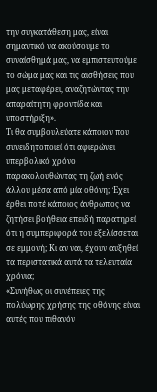την συγκατάθεση μας, είναι σημαντικό να ακούσουμε το συναίσθημά μας, να εμπιστευτούμε το σώμα μας και τις αισθήσεις που μας μεταφέρει, αναζητώντας την απαραίτητη φροντίδα και υποστήριξη».
Τι θα συμβουλεύατε κάποιον που συνειδητοποιεί ότι αφιερώνει υπερβολικό χρόνο παρακολουθώντας τη ζωή ενός άλλου μέσα από μία οθόνη; Έχει έρθει ποτέ κάποιος άνθρωπος να ζητήσει βοήθεια επειδή παρατηρεί ότι η συμπεριφορά του εξελίσσεται σε εμμονή; Κι αν ναι, έχουν αυξηθεί τα περιστατικά αυτά τα τελευταία χρόνια;
«Συνήθως οι συνέπειες της πολύωρης χρήσης της οθόνης είναι αυτές που πιθανόν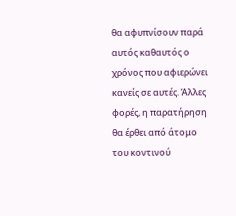θα αφυπνίσουν παρά αυτός καθαυτός ο χρόνος που αφιερώνει κανείς σε αυτές. Άλλες φορές, η παρατήρηση θα έρθει από άτομο του κοντινού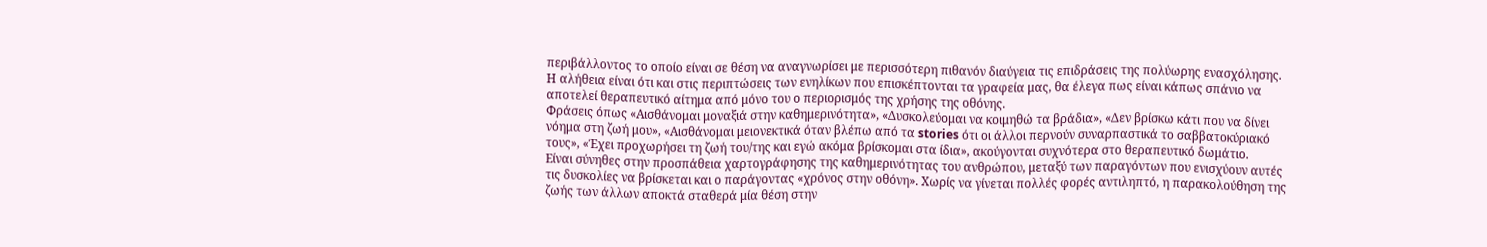περιβάλλοντος το οποίο είναι σε θέση να αναγνωρίσει με περισσότερη πιθανόν διαύγεια τις επιδράσεις της πολύωρης ενασχόλησης. Η αλήθεια είναι ότι και στις περιπτώσεις των ενηλίκων που επισκέπτονται τα γραφεία μας, θα έλεγα πως είναι κάπως σπάνιο να αποτελεί θεραπευτικό αίτημα από μόνο του ο περιορισμός της χρήσης της οθόνης.
Φράσεις όπως «Αισθάνομαι μοναξιά στην καθημερινότητα», «Δυσκολεύομαι να κοιμηθώ τα βράδια», «Δεν βρίσκω κάτι που να δίνει νόημα στη ζωή μου», «Αισθάνομαι μειονεκτικά όταν βλέπω από τα stories ότι οι άλλοι περνούν συναρπαστικά το σαββατοκύριακό τους», «Έχει προχωρήσει τη ζωή του/της και εγώ ακόμα βρίσκομαι στα ίδια», ακούγονται συχνότερα στο θεραπευτικό δωμάτιο.
Είναι σύνηθες στην προσπάθεια χαρτογράφησης της καθημερινότητας του ανθρώπου, μεταξύ των παραγόντων που ενισχύουν αυτές τις δυσκολίες να βρίσκεται και ο παράγοντας «χρόνος στην οθόνη». Χωρίς να γίνεται πολλές φορές αντιληπτό, η παρακολούθηση της ζωής των άλλων αποκτά σταθερά μία θέση στην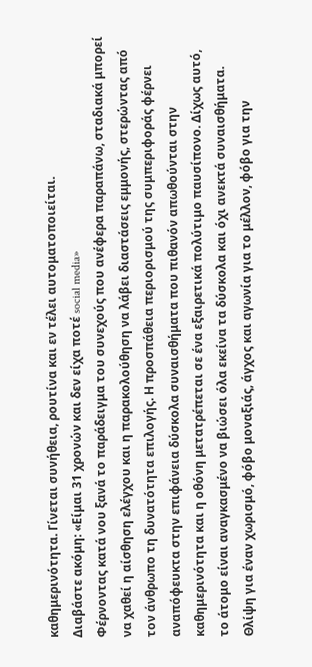καθημερινότητα. Γίνεται συνήθεια, ρουτίνα και εν τέλει αυτοματοποιείται.
Διαβάστε ακόμη: «Είμαι 31 χρονών και δεν είχα ποτέ social media»
Φέρνοντας κατά νου ξανά το παράδειγμα του συνεχούς που ανέφερα παραπάνω, σταδιακά μπορεί να χαθεί η αίσθηση ελέγχου και η παρακολούθηση να λάβει διαστάσεις εμμονής, στερώντας από τον άνθρωπο τη δυνατότητα επιλογής. Η προσπάθεια περιορισμού της συμπεριφοράς φέρνει αναπόφευκτα στην επιφάνεια δύσκολα συναισθήματα που πιθανόν απωθούνται στην καθημερινότητα και η οθόνη μετατρέπεται σε ένα εξαιρετικά πολύτιμο παυσίπονο. Δίχως αυτό, το άτομο είναι αναγκασμένο να βιώσει όλα εκείνα τα δύσκολα και όχι ανεκτά συναισθήματα. Θλίψη για έναν χωρισμό, φόβο μοναξιάς, άγχος και αγωνία για το μέλλον, φόβο για την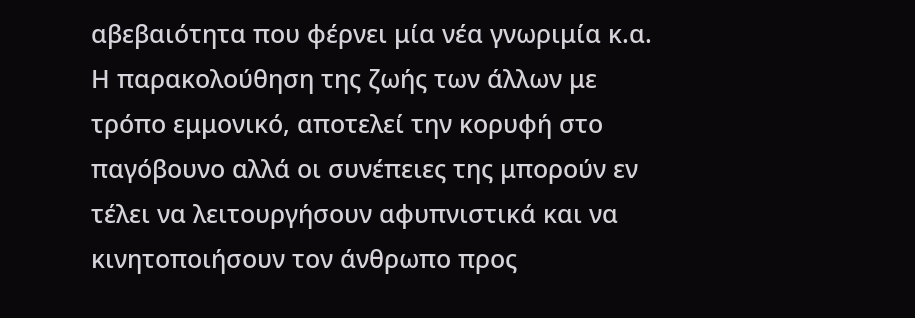αβεβαιότητα που φέρνει μία νέα γνωριμία κ.α. Η παρακολούθηση της ζωής των άλλων με τρόπο εμμονικό, αποτελεί την κορυφή στο παγόβουνο αλλά οι συνέπειες της μπορούν εν τέλει να λειτουργήσουν αφυπνιστικά και να κινητοποιήσουν τον άνθρωπο προς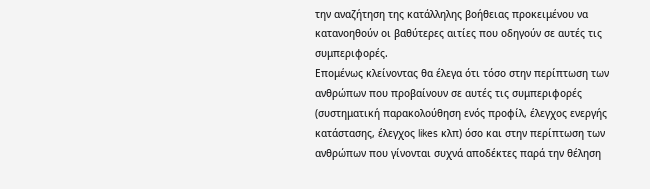την αναζήτηση της κατάλληλης βοήθειας προκειμένου να κατανοηθούν οι βαθύτερες αιτίες που οδηγούν σε αυτές τις συμπεριφορές.
Επομένως κλείνοντας θα έλεγα ότι τόσο στην περίπτωση των ανθρώπων που προβαίνουν σε αυτές τις συμπεριφορές (συστηματική παρακολούθηση ενός προφίλ, έλεγχος ενεργής κατάστασης, έλεγχος likes κλπ) όσο και στην περίπτωση των ανθρώπων που γίνονται συχνά αποδέκτες παρά την θέληση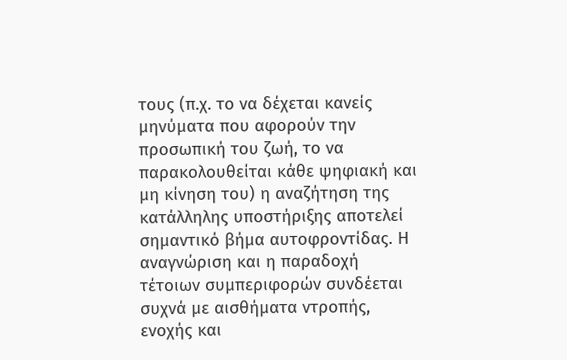τους (π.χ. το να δέχεται κανείς μηνύματα που αφορούν την προσωπική του ζωή, το να παρακολουθείται κάθε ψηφιακή και μη κίνηση του) η αναζήτηση της κατάλληλης υποστήριξης αποτελεί σημαντικό βήμα αυτοφροντίδας. Η αναγνώριση και η παραδοχή τέτοιων συμπεριφορών συνδέεται συχνά με αισθήματα ντροπής, ενοχής και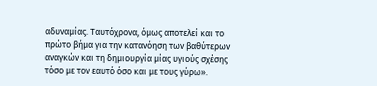αδυναμίας. Ταυτόχρονα, όμως αποτελεί και το πρώτο βήμα για την κατανόηση των βαθύτερων αναγκών και τη δημιουργία μίας υγιούς σχέσης τόσο με τον εαυτό όσο και με τους γύρω».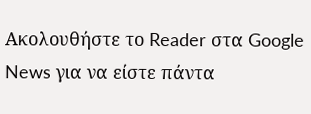Ακολουθήστε το Reader στα Google News για να είστε πάντα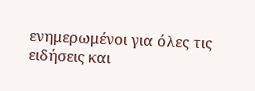ενημερωμένοι για όλες τις ειδήσεις και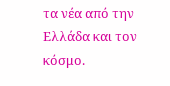τα νέα από την Ελλάδα και τον κόσμο.